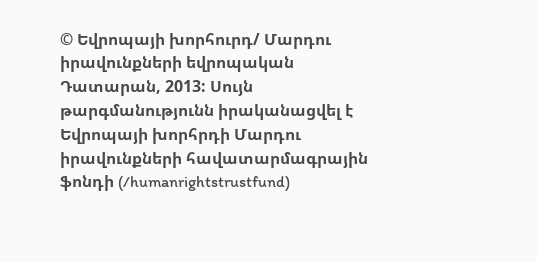© Եվրոպայի խորհուրդ/ Մարդու իրավունքների եվրոպական Դատարան, 2013: Սույն թարգմանությունն իրականացվել է Եվրոպայի խորհրդի Մարդու իրավունքների հավատարմագրային ֆոնդի (/humanrightstrustfund)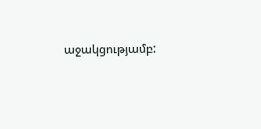աջակցությամբ: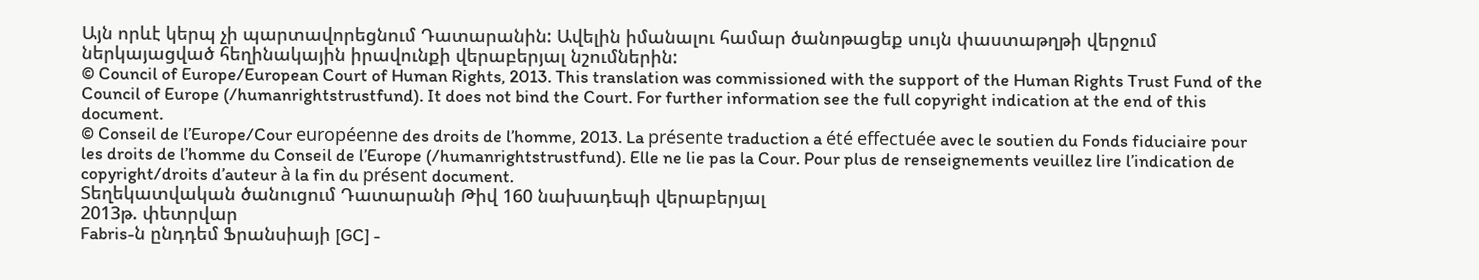Այն որևէ կերպ չի պարտավորեցնում Դատարանին: Ավելին իմանալու համար ծանոթացեք սույն փաստաթղթի վերջում ներկայացված հեղինակային իրավունքի վերաբերյալ նշումներին:
© Council of Europe/European Court of Human Rights, 2013. This translation was commissioned with the support of the Human Rights Trust Fund of the Council of Europe (/humanrightstrustfund). It does not bind the Court. For further information see the full copyright indication at the end of this document.
© Conseil de l’Europe/Cour européenne des droits de l’homme, 2013. La présente traduction a été effectuée avec le soutien du Fonds fiduciaire pour les droits de l’homme du Conseil de l’Europe (/humanrightstrustfund). Elle ne lie pas la Cour. Pour plus de renseignements veuillez lire l’indication de copyright/droits d’auteur à la fin du présent document.
Տեղեկատվական ծանուցում Դատարանի Թիվ 160 նախադեպի վերաբերյալ
2013թ. փետրվար
Fabris-ն ընդդեմ Ֆրանսիայի [GC] -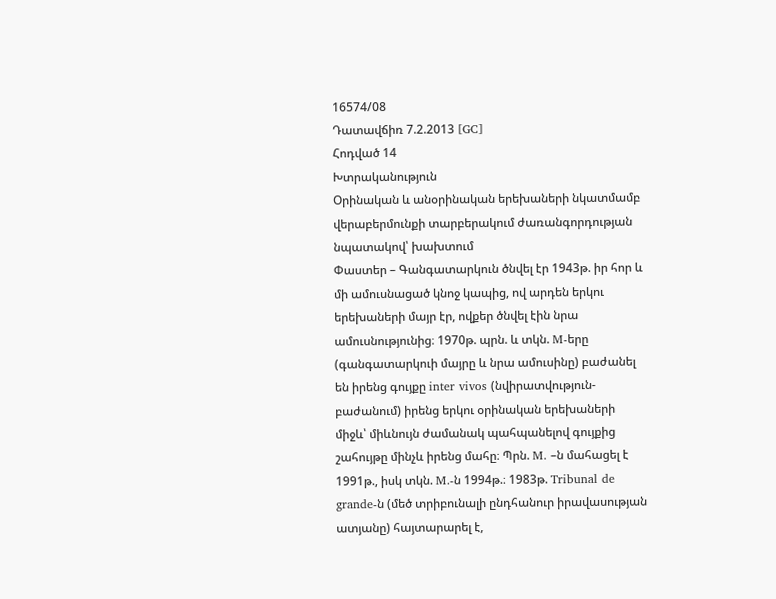16574/08
Դատավճիռ 7.2.2013 [GC]
Հոդված 14
Խտրականություն
Օրինական և անօրինական երեխաների նկատմամբ վերաբերմունքի տարբերակում ժառանգորդության նպատակով՝ խախտում
Փաստեր – Գանգատարկուն ծնվել էր 1943թ. իր հոր և մի ամուսնացած կնոջ կապից, ով արդեն երկու երեխաների մայր էր, ովքեր ծնվել էին նրա ամուսնությունից։ 1970թ. պրն. և տկն. M-երը (գանգատարկուի մայրը և նրա ամուսինը) բաժանել են իրենց գույքը inter vivos (նվիրատվություն-բաժանում) իրենց երկու օրինական երեխաների միջև՝ միևնույն ժամանակ պահպանելով գույքից շահույթը մինչև իրենց մահը։ Պրն. M. –ն մահացել է 1991թ., իսկ տկն. M.-ն 1994թ.։ 1983թ. Tribunal de grande-ն (մեծ տրիբունալի ընդհանուր իրավասության ատյանը) հայտարարել է,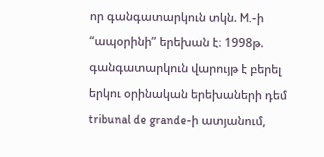որ գանգատարկուն տկն. M.-ի “ապօրինի” երեխան է։ 1998թ. գանգատարկուն վարույթ է բերել երկու օրինական երեխաների դեմ tribunal de grande-ի ատյանում,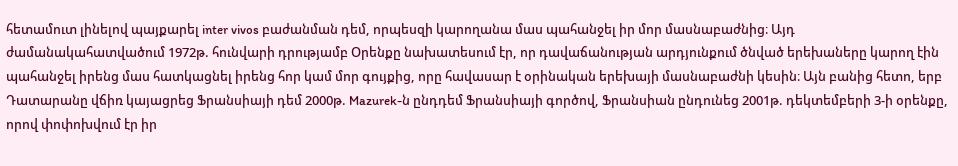հետամուտ լինելով պայքարել inter vivos բաժանման դեմ, որպեսզի կարողանա մաս պահանջել իր մոր մասնաբաժնից։ Այդ ժամանակահատվածում 1972թ. հունվարի դրությամբ Օրենքը նախատեսում էր, որ դավաճանության արդյունքում ծնված երեխաները կարող էին պահանջել իրենց մաս հատկացնել իրենց հոր կամ մոր գույքից, որը հավասար է օրինական երեխայի մասնաբաժնի կեսին։ Այն բանից հետո, երբ Դատարանը վճիռ կայացրեց Ֆրանսիայի դեմ 2000թ. Mazurek-ն ընդդեմ Ֆրանսիայի գործով, Ֆրանսիան ընդունեց 2001թ. դեկտեմբերի 3-ի օրենքը, որով փոփոխվում էր իր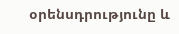օրենսդրությունը և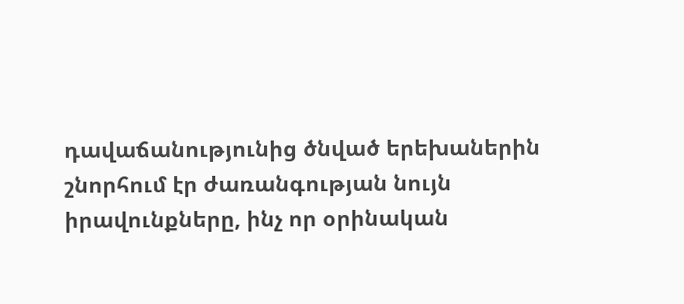դավաճանությունից ծնված երեխաներին շնորհում էր ժառանգության նույն իրավունքները, ինչ որ օրինական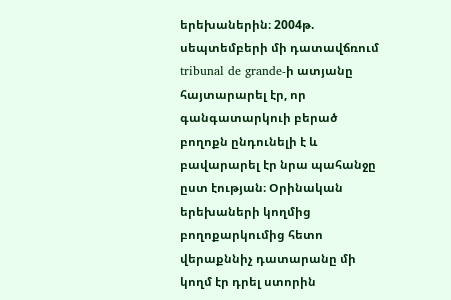երեխաներին։ 2004թ. սեպտեմբերի մի դատավճռում tribunal de grande-ի ատյանը հայտարարել էր, որ գանգատարկուի բերած բողոքն ընդունելի է և բավարարել էր նրա պահանջը ըստ էության։ Օրինական երեխաների կողմից բողոքարկումից հետո վերաքննիչ դատարանը մի կողմ էր դրել ստորին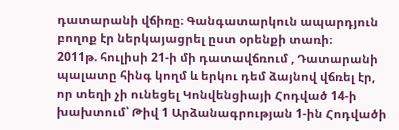դատարանի վճիռը։ Գանգատարկուն ապարդյուն բողոք էր ներկայացրել ըստ օրենքի տառի։
2011թ. հուլիսի 21-ի մի դատավճռում , Դատարանի պալատը հինգ կողմ և երկու դեմ ձայնով վճռել էր, որ տեղի չի ունեցել Կոնվենցիայի Հոդված 14-ի խախտում՝ Թիվ 1 Արձանագրության 1-ին Հոդվածի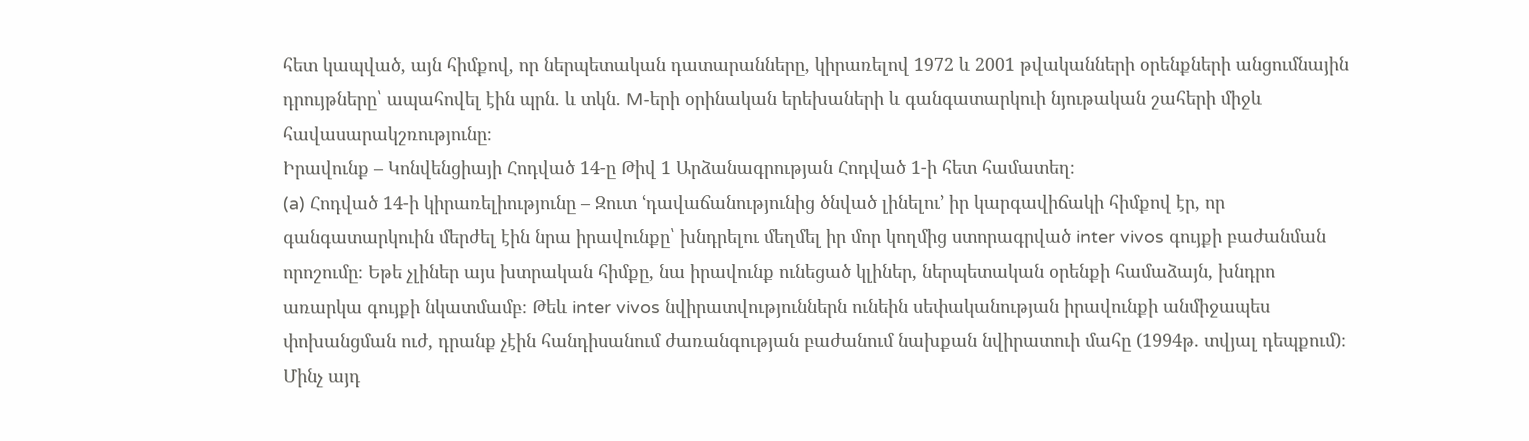հետ կապված, այն հիմքով, որ ներպետական դատարանները, կիրառելով 1972 և 2001 թվականների օրենքների անցումնային դրույթները՝ ապահովել էին պրն. և տկն. M-երի օրինական երեխաների և գանգատարկուի նյութական շահերի միջև հավասարակշռությունը։
Իրավունք – Կոնվենցիայի Հոդված 14-ը Թիվ 1 Արձանագրության Հոդված 1-ի հետ համատեղ։
(a) Հոդված 14-ի կիրառելիությունը – Զուտ ՙդավաճանությունից ծնված լինելու՚ իր կարգավիճակի հիմքով էր, որ գանգատարկուին մերժել էին նրա իրավունքը՝ խնդրելու մեղմել իր մոր կողմից ստորագրված inter vivos գույքի բաժանման որոշումը։ Եթե չլիներ այս խտրական հիմքը, նա իրավունք ունեցած կլիներ, ներպետական օրենքի համաձայն, խնդրո առարկա գույքի նկատմամբ։ Թեև inter vivos նվիրատվություններն ունեին սեփականության իրավունքի անմիջապես փոխանցման ուժ, դրանք չէին հանդիսանում ժառանգության բաժանում նախքան նվիրատուի մահը (1994թ. տվյալ դեպքում)։ Մինչ այդ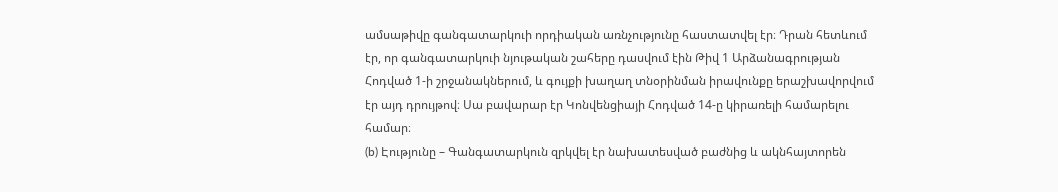ամսաթիվը գանգատարկուի որդիական առնչությունը հաստատվել էր։ Դրան հետևում էր, որ գանգատարկուի նյութական շահերը դասվում էին Թիվ 1 Արձանագրության Հոդված 1-ի շրջանակներում, և գույքի խաղաղ տնօրինման իրավունքը երաշխավորվում էր այդ դրույթով։ Սա բավարար էր Կոնվենցիայի Հոդված 14-ը կիրառելի համարելու համար։
(b) Էությունը – Գանգատարկուն զրկվել էր նախատեսված բաժնից և ակնհայտորեն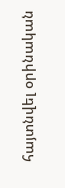հայտնվել օրինական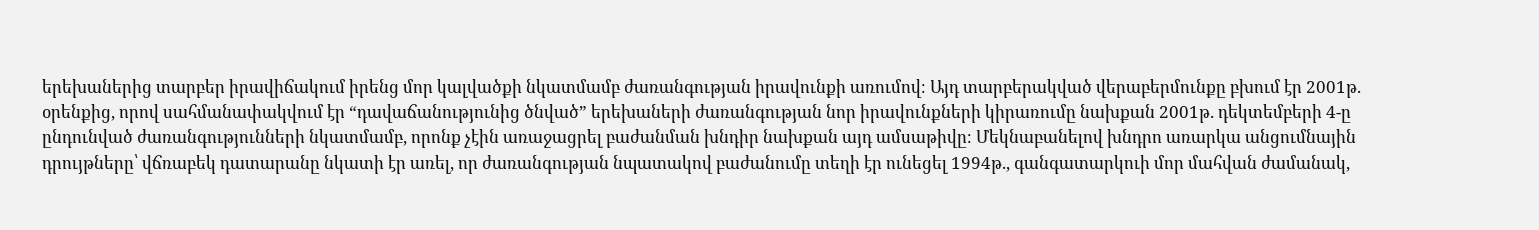երեխաներից տարբեր իրավիճակում իրենց մոր կալվածքի նկատմամբ ժառանգության իրավունքի առումով։ Այդ տարբերակված վերաբերմունքը բխում էր 2001թ. օրենքից, որով սահմանափակվում էր “դավաճանությունից ծնված” երեխաների ժառանգության նոր իրավունքների կիրառումը նախքան 2001թ. դեկտեմբերի 4-ը ընդունված ժառանգությունների նկատմամբ, որոնք չէին առաջացրել բաժանման խնդիր նախքան այդ ամսաթիվը։ Մեկնաբանելով խնդրո առարկա անցումնային դրույթները՝ վճռաբեկ դատարանը նկատի էր առել, որ ժառանգության նպատակով բաժանումը տեղի էր ունեցել 1994թ., գանգատարկուի մոր մահվան ժամանակ,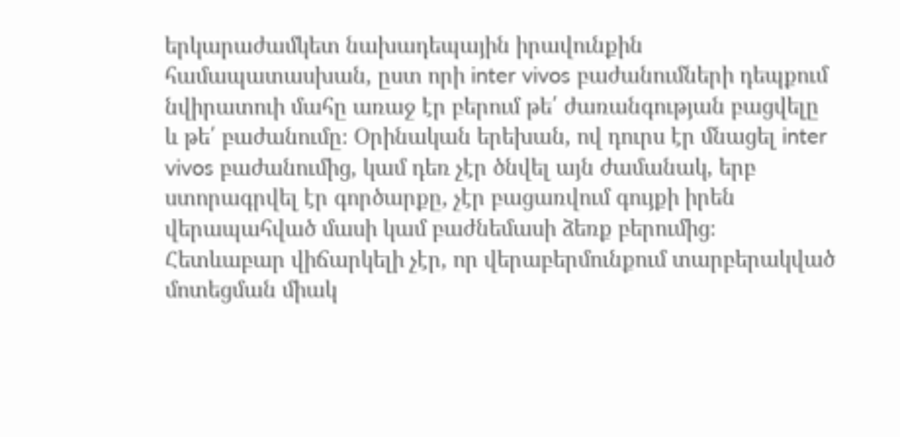երկարաժամկետ նախադեպային իրավունքին համապատասխան, ըստ որի inter vivos բաժանումների դեպքում նվիրատուի մահը առաջ էր բերում թե՛ ժառանգության բացվելը և թե՛ բաժանումը։ Օրինական երեխան, ով դուրս էր մնացել inter vivos բաժանումից, կամ դեռ չէր ծնվել այն ժամանակ, երբ ստորագրվել էր գործարքը, չէր բացառվում գույքի իրեն վերապահված մասի կամ բաժնեմասի ձեռք բերումից։ Հետևաբար վիճարկելի չէր, որ վերաբերմունքում տարբերակված մոտեցման միակ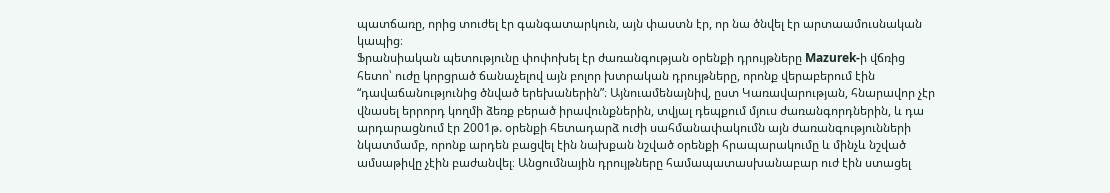պատճառը, որից տուժել էր գանգատարկուն, այն փաստն էր, որ նա ծնվել էր արտաամուսնական կապից։
Ֆրանսիական պետությունը փոփոխել էր ժառանգության օրենքի դրույթները Mazurek-ի վճռից հետո՝ ուժը կորցրած ճանաչելով այն բոլոր խտրական դրույթները, որոնք վերաբերում էին “դավաճանությունից ծնված երեխաներին”։ Այնուամենայնիվ, ըստ Կառավարության, հնարավոր չէր վնասել երրորդ կողմի ձեռք բերած իրավունքներին, տվյալ դեպքում մյուս ժառանգորդներին, և դա արդարացնում էր 2001թ. օրենքի հետադարձ ուժի սահմանափակումն այն ժառանգությունների նկատմամբ, որոնք արդեն բացվել էին նախքան նշված օրենքի հրապարակումը և մինչև նշված ամսաթիվը չէին բաժանվել։ Անցումնային դրույթները համապատասխանաբար ուժ էին ստացել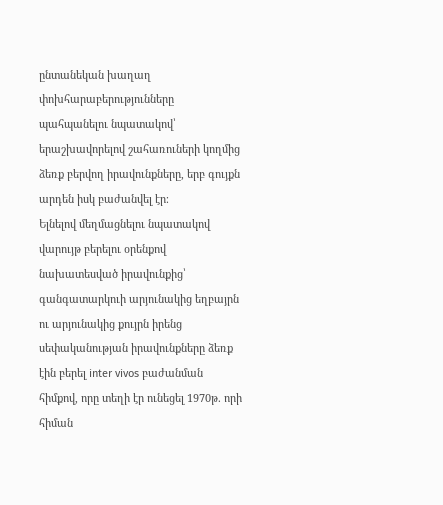ընտանեկան խաղաղ փոխհարաբերությունները պահպանելու նպատակով՝ երաշխավորելով շահառուների կողմից ձեռք բերվող իրավունքները, երբ գույքն արդեն իսկ բաժանվել էր։
Ելնելով մեղմացնելու նպատակով վարույթ բերելու օրենքով նախատեսված իրավունքից՝ գանգատարկուի արյունակից եղբայրն ու արյունակից քույրն իրենց սեփականության իրավունքները ձեռք էին բերել inter vivos բաժանման հիմքով, որը տեղի էր ունեցել 1970թ. որի հիման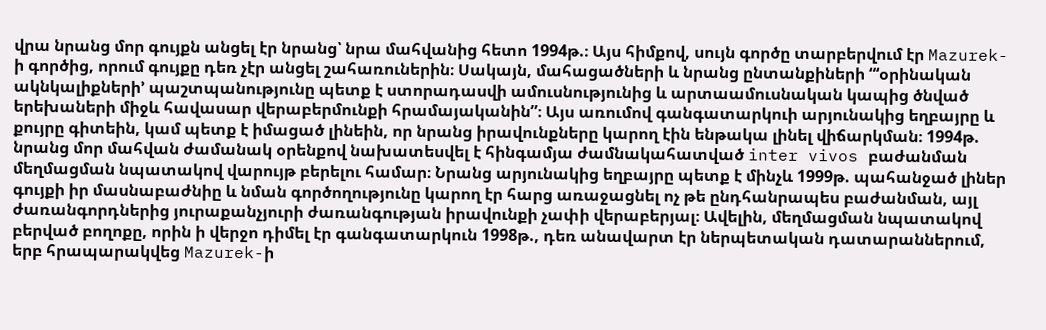վրա նրանց մոր գույքն անցել էր նրանց՝ նրա մահվանից հետո 1994թ.։ Այս հիմքով, սույն գործը տարբերվում էր Mazurek-ի գործից, որում գույքը դեռ չէր անցել շահառուներին։ Սակայն, մահացածների և նրանց ընտանքիների “‘օրինական ակնկալիքների’ պաշտպանությունը պետք է ստորադասվի ամուսնությունից և արտաամուսնական կապից ծնված երեխաների միջև հավասար վերաբերմունքի հրամայականին”։ Այս առումով գանգատարկուի արյունակից եղբայրը և քույրը գիտեին, կամ պետք է իմացած լինեին, որ նրանց իրավունքները կարող էին ենթակա լինել վիճարկման։ 1994թ. նրանց մոր մահվան ժամանակ օրենքով նախատեսվել է հինգամյա ժամնակահատված inter vivos բաժանման մեղմացման նպատակով վարույթ բերելու համար։ Նրանց արյունակից եղբայրը պետք է մինչև 1999թ. պահանջած լիներ գույքի իր մասնաբաժնիը և նման գործողությունը կարող էր հարց առաջացնել ոչ թե ընդհանրապես բաժանման, այլ ժառանգորդներից յուրաքանչյուրի ժառանգության իրավունքի չափի վերաբերյալ։ Ավելին, մեղմացման նպատակով բերված բողոքը, որին ի վերջո դիմել էր գանգատարկուն 1998թ., դեռ անավարտ էր ներպետական դատարաններում, երբ հրապարակվեց Mazurek-ի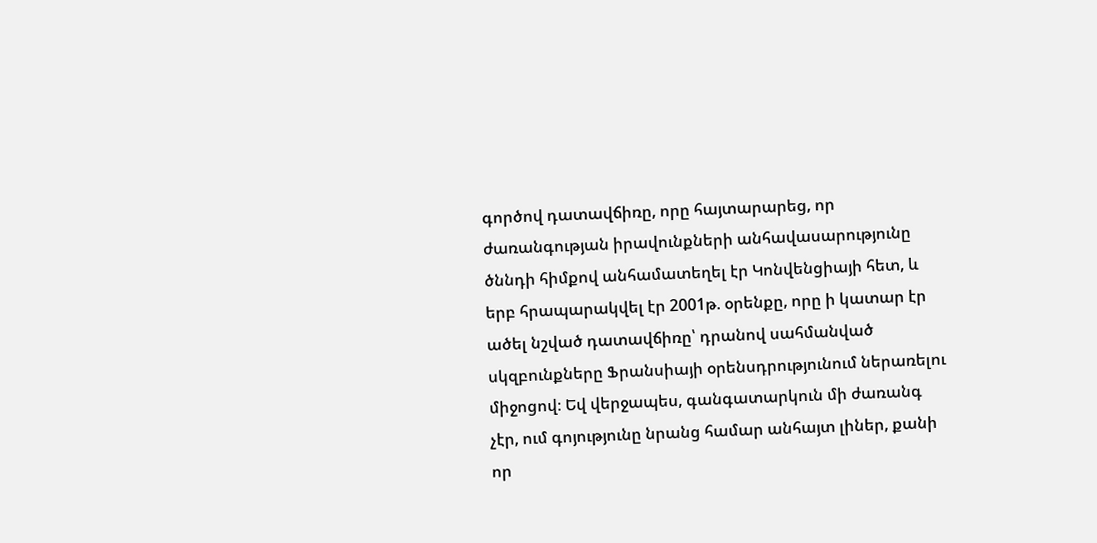գործով դատավճիռը, որը հայտարարեց, որ ժառանգության իրավունքների անհավասարությունը ծննդի հիմքով անհամատեղել էր Կոնվենցիայի հետ, և երբ հրապարակվել էր 2001թ. օրենքը, որը ի կատար էր ածել նշված դատավճիռը՝ դրանով սահմանված սկզբունքները Ֆրանսիայի օրենսդրությունում ներառելու միջոցով։ Եվ վերջապես, գանգատարկուն մի ժառանգ չէր, ում գոյությունը նրանց համար անհայտ լիներ, քանի որ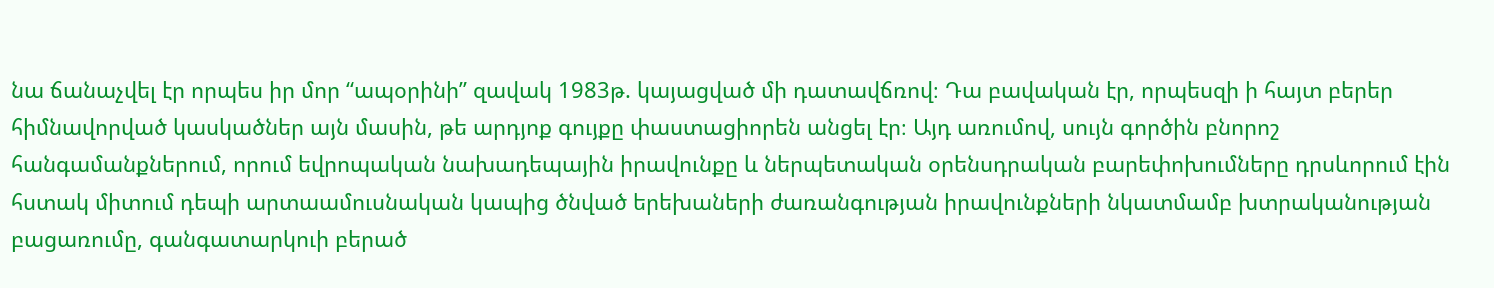նա ճանաչվել էր որպես իր մոր “ապօրինի” զավակ 1983թ. կայացված մի դատավճռով։ Դա բավական էր, որպեսզի ի հայտ բերեր հիմնավորված կասկածներ այն մասին, թե արդյոք գույքը փաստացիորեն անցել էր։ Այդ առումով, սույն գործին բնորոշ հանգամանքներում, որում եվրոպական նախադեպային իրավունքը և ներպետական օրենսդրական բարեփոխումները դրսևորում էին հստակ միտում դեպի արտաամուսնական կապից ծնված երեխաների ժառանգության իրավունքների նկատմամբ խտրականության բացառումը, գանգատարկուի բերած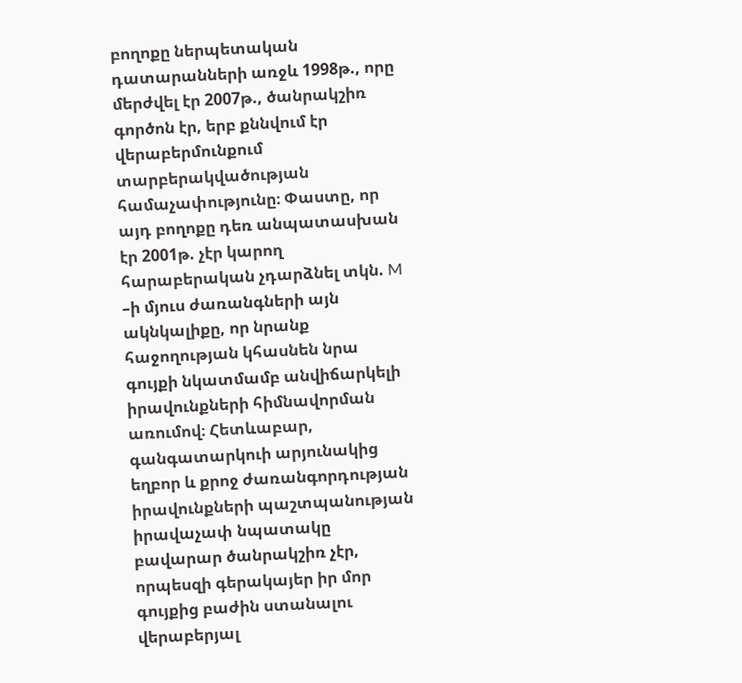բողոքը ներպետական դատարանների առջև 1998թ., որը մերժվել էր 2007թ., ծանրակշիռ գործոն էր, երբ քննվում էր վերաբերմունքում տարբերակվածության համաչափությունը։ Փաստը, որ այդ բողոքը դեռ անպատասխան էր 2001թ. չէր կարող հարաբերական չդարձնել տկն. M –ի մյուս ժառանգների այն ակնկալիքը, որ նրանք հաջողության կհասնեն նրա գույքի նկատմամբ անվիճարկելի իրավունքների հիմնավորման առումով։ Հետևաբար, գանգատարկուի արյունակից եղբոր և քրոջ ժառանգորդության իրավունքների պաշտպանության իրավաչափ նպատակը բավարար ծանրակշիռ չէր, որպեսզի գերակայեր իր մոր գույքից բաժին ստանալու վերաբերյալ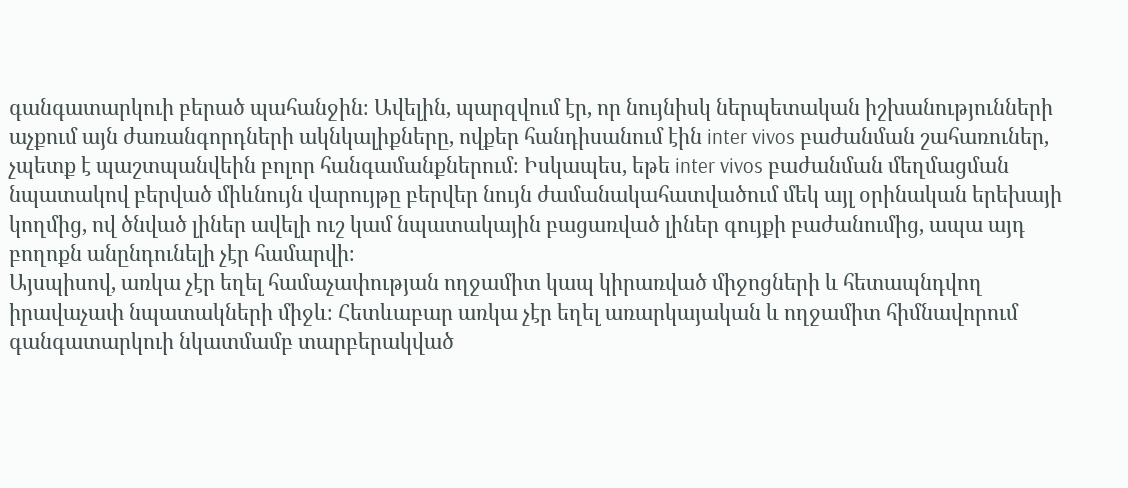գանգատարկուի բերած պահանջին։ Ավելին, պարզվում էր, որ նույնիսկ ներպետական իշխանությունների աչքում այն ժառանգորդների ակնկալիքները, ովքեր հանդիսանում էին inter vivos բաժանման շահառուներ, չպետք է պաշտպանվեին բոլոր հանգամանքներում։ Իսկապես, եթե inter vivos բաժանման մեղմացման նպատակով բերված միևնույն վարույթը բերվեր նույն ժամանակահատվածում մեկ այլ օրինական երեխայի կողմից, ով ծնված լիներ ավելի ուշ կամ նպատակային բացառված լիներ գույքի բաժանումից, ապա այդ բողոքն անընդունելի չէր համարվի։
Այսպիսով, առկա չէր եղել համաչափության ողջամիտ կապ կիրառված միջոցների և հետապնդվող իրավաչափ նպատակների միջև։ Հետևաբար առկա չէր եղել առարկայական և ողջամիտ հիմնավորում գանգատարկուի նկատմամբ տարբերակված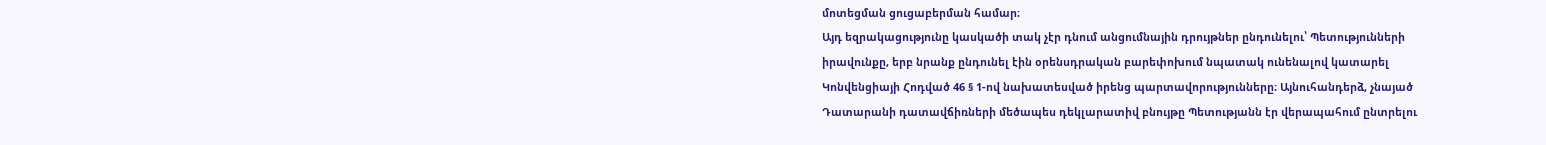մոտեցման ցուցաբերման համար։
Այդ եզրակացությունը կասկածի տակ չէր դնում անցումնային դրույթներ ընդունելու՝ Պետությունների իրավունքը, երբ նրանք ընդունել էին օրենսդրական բարեփոխում նպատակ ունենալով կատարել Կոնվենցիայի Հոդված 46 § 1-ով նախատեսված իրենց պարտավորությունները։ Այնուհանդերձ, չնայած Դատարանի դատավճիռների մեծապես դեկլարատիվ բնույթը Պետությանն էր վերապահում ընտրելու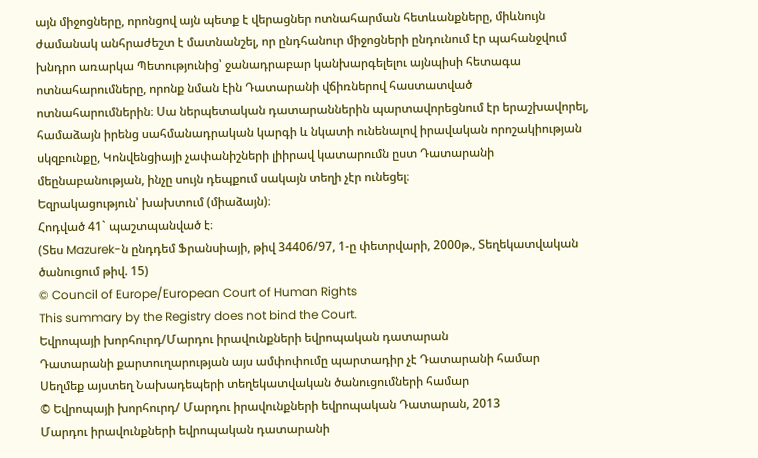այն միջոցները, որոնցով այն պետք է վերացներ ոտնահարման հետևանքները, միևնույն ժամանակ անհրաժեշտ է մատնանշել, որ ընդհանուր միջոցների ընդունում էր պահանջվում խնդրո առարկա Պետությունից՝ ջանադրաբար կանխարգելելու այնպիսի հետագա ոտնահարումները, որոնք նման էին Դատարանի վճիռներով հաստատված ոտնահարումներին։ Սա ներպետական դատարաններին պարտավորեցնում էր երաշխավորել, համաձայն իրենց սահմանադրական կարգի և նկատի ունենալով իրավական որոշակիության սկզբունքը, Կոնվենցիայի չափանիշների լիիրավ կատարումն ըստ Դատարանի մեընաբանության, ինչը սույն դեպքում սակայն տեղի չէր ունեցել։
Եզրակացություն՝ խախտում (միաձայն)։
Հոդված 41` պաշտպանված է։
(Տես Mazurek-ն ընդդեմ Ֆրանսիայի, թիվ 34406/97, 1-ը փետրվարի, 2000թ., Տեղեկատվական ծանուցում թիվ. 15)
© Council of Europe/European Court of Human Rights
This summary by the Registry does not bind the Court.
Եվրոպայի խորհուրդ/Մարդու իրավունքների եվրոպական դատարան
Դատարանի քարտուղարության այս ամփոփումը պարտադիր չէ Դատարանի համար
Սեղմեք այստեղ Նախադեպերի տեղեկատվական ծանուցումների համար
© Եվրոպայի խորհուրդ/ Մարդու իրավունքների եվրոպական Դատարան, 2013
Մարդու իրավունքների եվրոպական դատարանի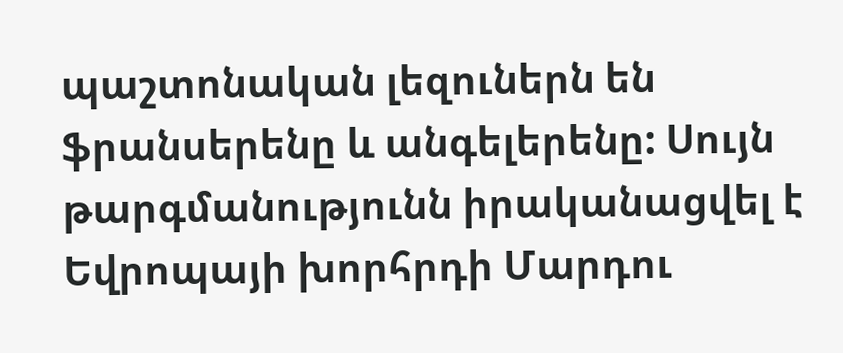պաշտոնական լեզուներն են ֆրանսերենը և անգելերենը: Սույն թարգմանությունն իրականացվել է Եվրոպայի խորհրդի Մարդու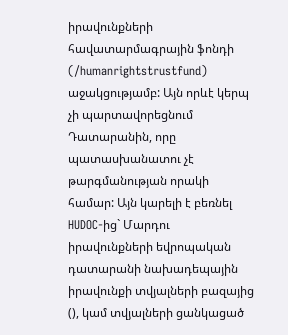իրավունքների հավատարմագրային ֆոնդի (/humanrightstrustfund) աջակցությամբ: Այն որևէ կերպ չի պարտավորեցնում Դատարանին, որը պատասխանատու չէ թարգմանության որակի համար: Այն կարելի է բեռնել HUDOC-ից` Մարդու իրավունքների եվրոպական դատարանի նախադեպային իրավունքի տվյալների բազայից (), կամ տվյալների ցանկացած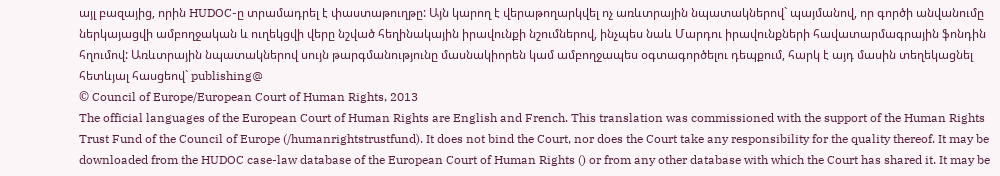այլ բազայից, որին HUDOC-ը տրամադրել է փաստաթուղթը: Այն կարող է վերաթողարկվել ոչ առևտրային նպատակներով` պայմանով, որ գործի անվանումը ներկայացվի ամբողջական և ուղեկցվի վերը նշված հեղինակային իրավունքի նշումներով, ինչպես նաև Մարդու իրավունքների հավատարմագրային ֆոնդին հղումով: Առևտրային նպատակներով սույն թարգմանությունը մասնակիորեն կամ ամբողջապես օգտագործելու դեպքում, հարկ է այդ մասին տեղեկացնել հետևյալ հասցեով` publishing@
© Council of Europe/European Court of Human Rights, 2013
The official languages of the European Court of Human Rights are English and French. This translation was commissioned with the support of the Human Rights Trust Fund of the Council of Europe (/humanrightstrustfund). It does not bind the Court, nor does the Court take any responsibility for the quality thereof. It may be downloaded from the HUDOC case-law database of the European Court of Human Rights () or from any other database with which the Court has shared it. It may be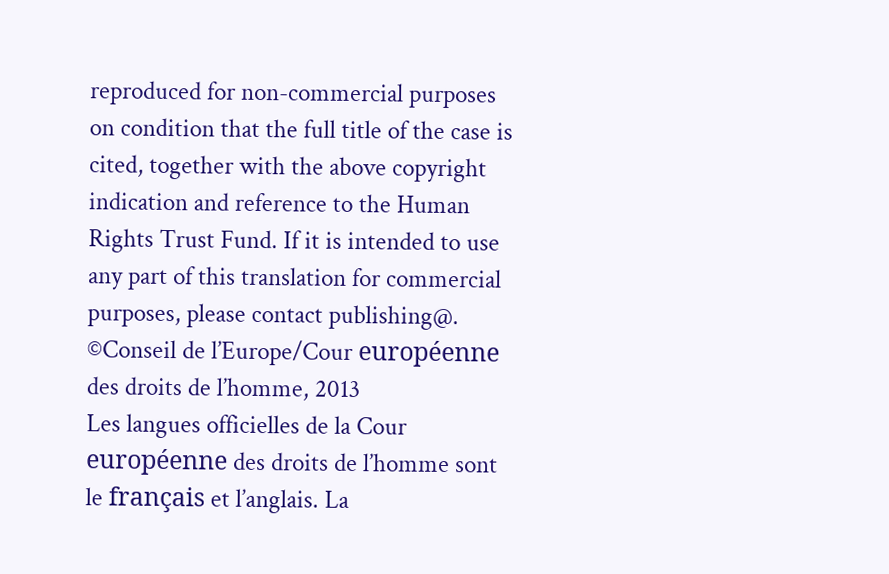reproduced for non-commercial purposes on condition that the full title of the case is cited, together with the above copyright indication and reference to the Human Rights Trust Fund. If it is intended to use any part of this translation for commercial purposes, please contact publishing@.
©Conseil de l’Europe/Cour européenne des droits de l’homme, 2013
Les langues officielles de la Cour européenne des droits de l’homme sont le français et l’anglais. La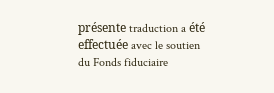présente traduction a été effectuée avec le soutien du Fonds fiduciaire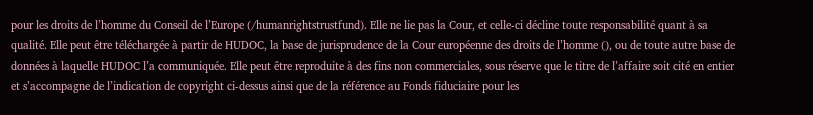pour les droits de l’homme du Conseil de l’Europe (/humanrightstrustfund). Elle ne lie pas la Cour, et celle-ci décline toute responsabilité quant à sa qualité. Elle peut être téléchargée à partir de HUDOC, la base de jurisprudence de la Cour européenne des droits de l’homme (), ou de toute autre base de données à laquelle HUDOC l’a communiquée. Elle peut être reproduite à des fins non commerciales, sous réserve que le titre de l’affaire soit cité en entier et s’accompagne de l’indication de copyright ci-dessus ainsi que de la référence au Fonds fiduciaire pour les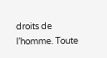droits de l’homme. Toute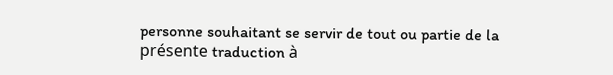personne souhaitant se servir de tout ou partie de la présente traduction à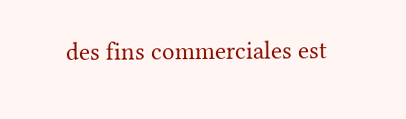des fins commerciales est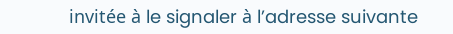invitée à le signaler à l’adresse suivante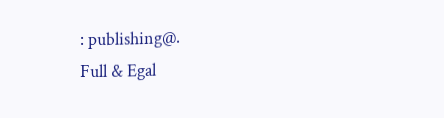: publishing@.
Full & Egal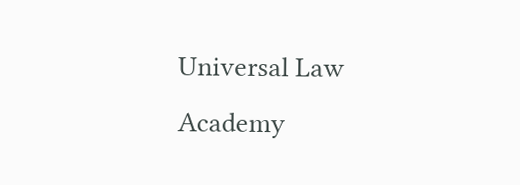Universal Law Academy